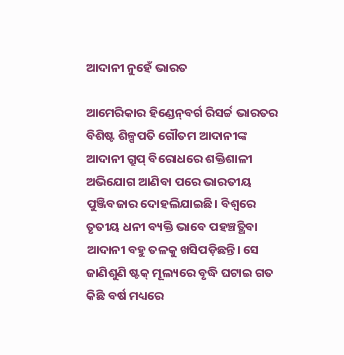ଆଦାନୀ ନୁହେଁ ଭାରତ

ଆମେରିକାର ହିଣ୍ଡେନ୍‌ବର୍ଗ ରିସର୍ଚ୍ଚ ଭାରତର ବିଶିଷ୍ଟ ଶିଳ୍ପପତି ଗୌତମ ଆଦାନୀଙ୍କ ଆଦାନୀ ଗ୍ରୁପ୍‌ ବିରୋଧରେ ଶକ୍ତିଶାଳୀ ଅଭିଯୋଗ ଆଣିବା ପରେ ଭାରତୀୟ ପୁଞ୍ଜିବଜାର ଦୋହଲିଯାଇଛି। ବିଶ୍ୱରେ ତୃତୀୟ ଧନୀ ବ୍ୟକ୍ତି ଭାବେ ପହଞ୍ଚତ୍ଥିବା ଆଦାନୀ ବହୁ ତଳକୁ ଖସିପଡ଼ିଛନ୍ତି। ସେ ଜାଣିଶୁଣି ଷ୍ଟକ୍‌ ମୂଲ୍ୟରେ ବୃଦ୍ଧି ଘଟାଇ ଗତ କିଛି ବର୍ଷ ମଧ୍ୟରେ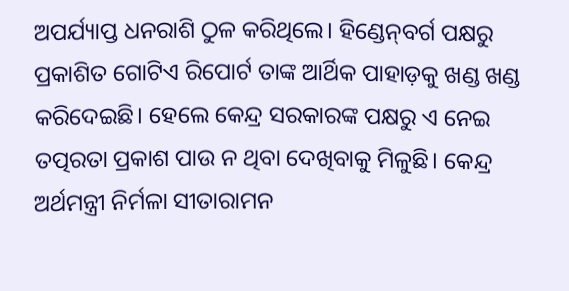ଅପର୍ଯ୍ୟାପ୍ତ ଧନରାଶି ଠୁଳ କରିଥିଲେ। ହିଣ୍ଡେନ୍‌ବର୍ଗ ପକ୍ଷରୁ ପ୍ରକାଶିତ ଗୋଟିଏ ରିପୋର୍ଟ ତାଙ୍କ ଆର୍ଥିକ ପାହାଡ଼କୁ ଖଣ୍ଡ ଖଣ୍ଡ କରିଦେଇଛି। ହେଲେ କେନ୍ଦ୍ର ସରକାରଙ୍କ ପକ୍ଷରୁ ଏ ନେଇ ତତ୍ପରତା ପ୍ରକାଶ ପାଉ ନ ଥିବା ଦେଖିବାକୁ ମିଳୁଛି। କେନ୍ଦ୍ର ଅର୍ଥମନ୍ତ୍ରୀ ନିର୍ମଳା ସୀତାରାମନ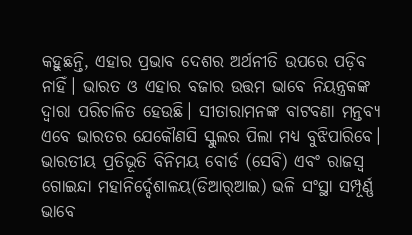କହୁଛନ୍ତି, ଏହାର ପ୍ରଭାବ ଦେଶର ଅର୍ଥନୀତି ଉପରେ ପଡ଼ିବ ନାହିଁ। ଭାରତ ଓ ଏହାର ବଜାର ଉତ୍ତମ ଭାବେ ନିୟନ୍ତ୍ରକଙ୍କ ଦ୍ୱାରା ପରିଚାଳିତ ହେଉଛି। ସୀତାରାମନଙ୍କ ବାଟବଣା ମନ୍ତବ୍ୟ ଏବେ ଭାରତର ଯେକୌଣସି ସ୍କୁଲର ପିଲା ମଧ୍ୟ ବୁଝିପାରିବେ। ଭାରତୀୟ ପ୍ରତିଭୂତି ବିନିମୟ ବୋର୍ଡ (ସେବି) ଏବଂ ରାଜସ୍ବ ଗୋଇନ୍ଦା ମହାନିର୍ଦ୍ଦେଶାଳୟ(ଡିଆର୍‌ଆଇ) ଭଳି ସଂସ୍ଥା ସମ୍ପୂର୍ଣ୍ଣ ଭାବେ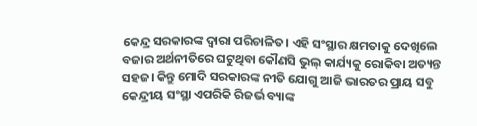କେନ୍ଦ୍ର ସରକାରଙ୍କ ଦ୍ୱାରା ପରିଚାଳିତ। ଏହି ସଂସ୍ଥାର କ୍ଷମତାକୁ ଦେଖିଲେ ବଜାର ଅର୍ଥନୀତିରେ ଘଟୁଥିବା କୌଣସି ଭୁଲ୍‌ କାର୍ଯ୍ୟକୁ ରୋକିବା ଅତ୍ୟନ୍ତ ସହଜ। କିନ୍ତୁ ମୋଦି ସରକାରଙ୍କ ନୀତି ଯୋଗୁ ଆଜି ଭାରତର ପ୍ରାୟ ସବୁ କେନ୍ଦ୍ରୀୟ ସଂସ୍ଥା ଏପରିକି ରିଜର୍ଭ ବ୍ୟାଙ୍କ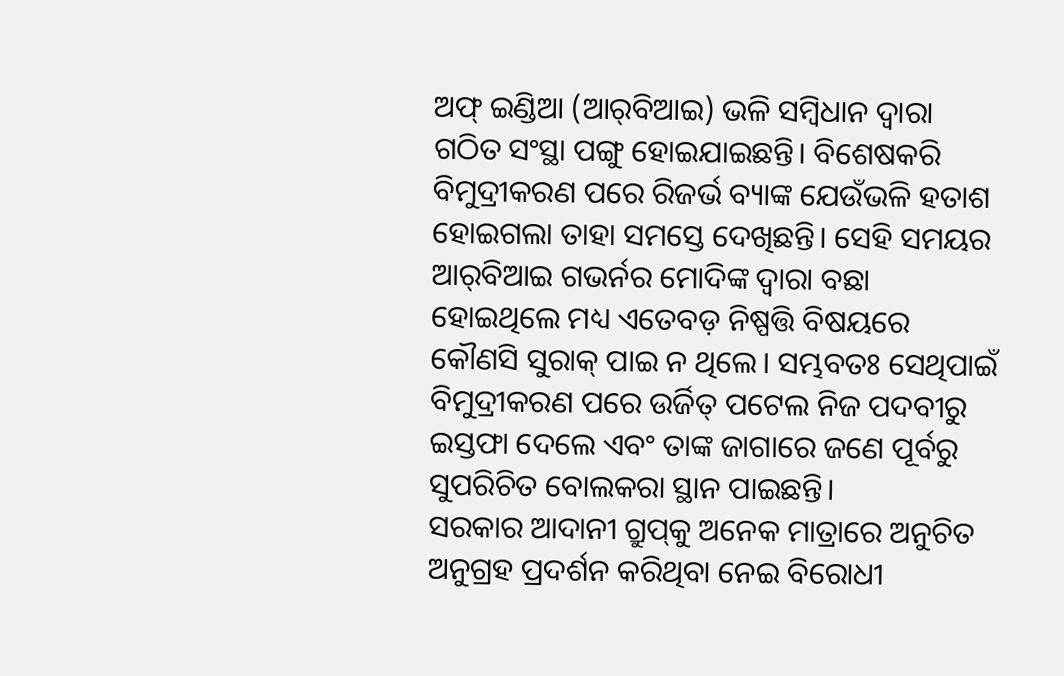ଅଫ୍‌ ଇଣ୍ଡିଆ (ଆର୍‌ବିଆଇ) ଭଳି ସମ୍ବିଧାନ ଦ୍ୱାରା ଗଠିତ ସଂସ୍ଥା ପଙ୍ଗୁ ହୋଇଯାଇଛନ୍ତି। ବିଶେଷକରି ବିମୁଦ୍ରୀକରଣ ପରେ ରିଜର୍ଭ ବ୍ୟାଙ୍କ ଯେଉଁଭଳି ହତାଶ ହୋଇଗଲା ତାହା ସମସ୍ତେ ଦେଖିଛନ୍ତି। ସେହି ସମୟର ଆର୍‌ବିଆଇ ଗଭର୍ନର ମୋଦିଙ୍କ ଦ୍ୱାରା ବଛା ହୋଇଥିଲେ ମଧ୍ୟ ଏତେବଡ଼ ନିଷ୍ପତ୍ତି ବିଷୟରେ କୌଣସି ସୁରାକ୍‌ ପାଇ ନ ଥିଲେ। ସମ୍ଭବତଃ ସେଥିପାଇଁ ବିମୁଦ୍ରୀକରଣ ପରେ ଉର୍ଜିତ୍‌ ପଟେଲ ନିଜ ପଦବୀରୁ ଇସ୍ତଫା ଦେଲେ ଏବଂ ତାଙ୍କ ଜାଗାରେ ଜଣେ ପୂର୍ବରୁ ସୁପରିଚିତ ବୋଲକରା ସ୍ଥାନ ପାଇଛନ୍ତି।
ସରକାର ଆଦାନୀ ଗ୍ରୁପ୍‌କୁ ଅନେକ ମାତ୍ରାରେ ଅନୁଚିତ ଅନୁଗ୍ରହ ପ୍ରଦର୍ଶନ କରିଥିବା ନେଇ ବିରୋଧୀ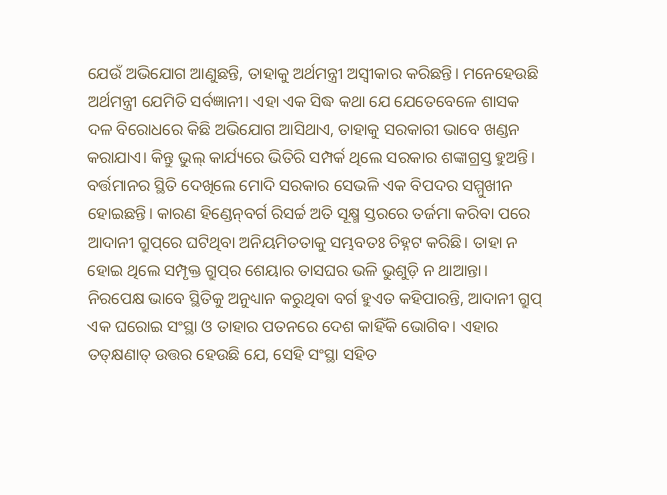ଯେଉଁ ଅଭିଯୋଗ ଆଣୁଛନ୍ତି, ତାହାକୁ ଅର୍ଥମନ୍ତ୍ରୀ ଅସ୍ବୀକାର କରିଛନ୍ତି। ମନେହେଉଛି ଅର୍ଥମନ୍ତ୍ରୀ ଯେମିତି ସର୍ବଜ୍ଞାନୀ। ଏହା ଏକ ସିଦ୍ଧ କଥା ଯେ ଯେତେବେଳେ ଶାସକ ଦଳ ବିରୋଧରେ କିଛି ଅଭିଯୋଗ ଆସିଥାଏ, ତାହାକୁ ସରକାରୀ ଭାବେ ଖଣ୍ଡନ କରାଯାଏ। କିନ୍ତୁ ଭୁଲ୍‌ କାର୍ଯ୍ୟରେ ଭିତିରି ସମ୍ପର୍କ ଥିଲେ ସରକାର ଶଙ୍କାଗ୍ରସ୍ତ ହୁଅନ୍ତି। ବର୍ତ୍ତମାନର ସ୍ଥିତି ଦେଖିଲେ ମୋଦି ସରକାର ସେଭଳି ଏକ ବିପଦର ସମ୍ମୁଖୀନ ହୋଇଛନ୍ତି। କାରଣ ହିଣ୍ଡେନ୍‌ବର୍ଗ ରିସର୍ଚ୍ଚ ଅତି ସୂକ୍ଷ୍ମ ସ୍ତରରେ ତର୍ଜମା କରିବା ପରେ ଆଦାନୀ ଗ୍ରୁପ୍‌ରେ ଘଟିଥିବା ଅନିୟମିତତାକୁ ସମ୍ଭବତଃ ଚିହ୍ନଟ କରିଛି। ତାହା ନ ହୋଇ ଥିଲେ ସମ୍ପୃକ୍ତ ଗ୍ରୁପ୍‌ର ଶେୟାର ତାସଘର ଭଳି ଭୁଶୁଡ଼ି ନ ଥାଆନ୍ତା।
ନିରପେକ୍ଷ ଭାବେ ସ୍ଥିତିକୁ ଅନୁଧ୍ୟାନ କରୁଥିବା ବର୍ଗ ହୁଏତ କହିପାରନ୍ତି, ଆଦାନୀ ଗ୍ରୁପ୍‌ ଏକ ଘରୋଇ ସଂସ୍ଥା ଓ ତାହାର ପତନରେ ଦେଶ କାହିଁକି ଭୋଗିବ। ଏହାର ତତ୍‌କ୍ଷଣାତ୍‌ ଉତ୍ତର ହେଉଛି ଯେ, ସେହି ସଂସ୍ଥା ସହିତ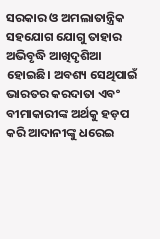ସରକାର ଓ ଅମଲାତାନ୍ତ୍ରିକ ସହଯୋଗ ଯୋଗୁ ତାହାର ଅଭିବୃଦ୍ଧି ଆଖିଦୃଶିଆ ହୋଇଛି। ଅବଶ୍ୟ ସେଥିପାଇଁ ଭାରତର କରଦାତା ଏବଂ ବୀମାକାରୀଙ୍କ ଅର୍ଥକୁ ହଡ଼ପ କରି ଆଦାନୀଙ୍କୁ ଧରେଇ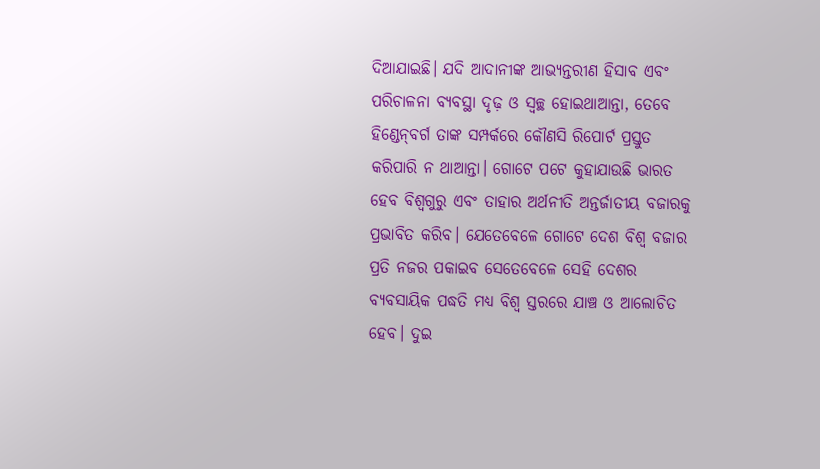ଦିଆଯାଇଛି। ଯଦି ଆଦାନୀଙ୍କ ଆଭ୍ୟନ୍ତରୀଣ ହିସାବ ଏବଂ ପରିଚାଳନା ବ୍ୟବସ୍ଥା ଦୃଢ଼ ଓ ସ୍ବଚ୍ଛ ହୋଇଥାଆନ୍ତା, ତେବେ ହିଣ୍ଡେନ୍‌ବର୍ଗ ତାଙ୍କ ସମ୍ପର୍କରେ କୌଣସି ରିପୋର୍ଟ ପ୍ରସ୍ତୁତ କରିପାରି ନ ଥାଆନ୍ତା। ଗୋଟେ ପଟେ କୁହାଯାଉଛି ଭାରତ ହେବ ବିଶ୍ୱଗୁରୁ ଏବଂ ତାହାର ଅର୍ଥନୀତି ଅନ୍ତର୍ଜାତୀୟ ବଜାରକୁ ପ୍ରଭାବିତ କରିବ। ଯେତେବେଳେ ଗୋଟେ ଦେଶ ବିଶ୍ୱ ବଜାର ପ୍ରତି ନଜର ପକାଇବ ସେତେବେଳେ ସେହି ଦେଶର ବ୍ୟବସାୟିକ ପଦ୍ଧତି ମଧ୍ୟ ବିଶ୍ୱ ସ୍ତରରେ ଯାଞ୍ଚ ଓ ଆଲୋଚିତ ହେବ। ଦୁଇ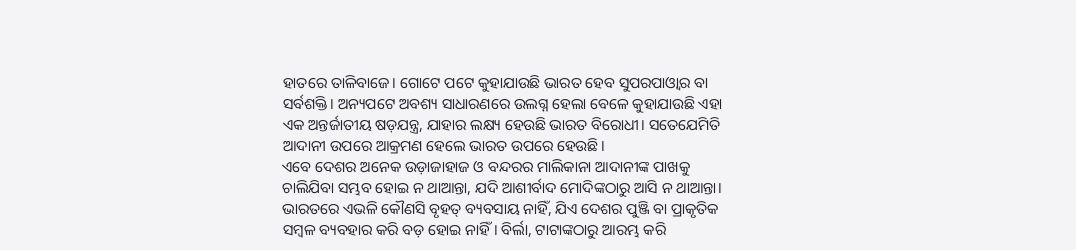ହାତରେ ତାଳିବାଜେ। ଗୋଟେ ପଟେ କୁହାଯାଉଛି ଭାରତ ହେବ ସୁପରପାଓ୍ବାର ବା ସର୍ବଶକ୍ତି। ଅନ୍ୟପଟେ ଅବଶ୍ୟ ସାଧାରଣରେ ଉଲଗ୍ନ ହେଲା ବେଳେ କୁହାଯାଉଛି ଏହା ଏକ ଅନ୍ତର୍ଜାତୀୟ ଷଡ଼ଯନ୍ତ୍ର, ଯାହାର ଲକ୍ଷ୍ୟ ହେଉଛି ଭାରତ ବିରୋଧୀ। ସତେଯେମିତି ଆଦାନୀ ଉପରେ ଆକ୍ରମଣ ହେଲେ ଭାରତ ଉପରେ ହେଉଛି।
ଏବେ ଦେଶର ଅନେକ ଉଡ଼ାଜାହାଜ ଓ ବନ୍ଦରର ମାଲିକାନା ଆଦାନୀଙ୍କ ପାଖକୁ ଚାଲିଯିବା ସମ୍ଭବ ହୋଇ ନ ଥାଆନ୍ତା, ଯଦି ଆଶୀର୍ବାଦ ମୋଦିଙ୍କଠାରୁ ଆସି ନ ଥାଆନ୍ତା। ଭାରତରେ ଏଭଳି କୌଣସି ବୃହତ୍‌ ବ୍ୟବସାୟ ନାହିଁ, ଯିଏ ଦେଶର ପୁଞ୍ଜି ବା ପ୍ରାକୃତିକ ସମ୍ବଳ ବ୍ୟବହାର କରି ବଡ଼ ହୋଇ ନାହିଁ। ବିର୍ଲା, ଟାଟାଙ୍କଠାରୁ ଆରମ୍ଭ କରି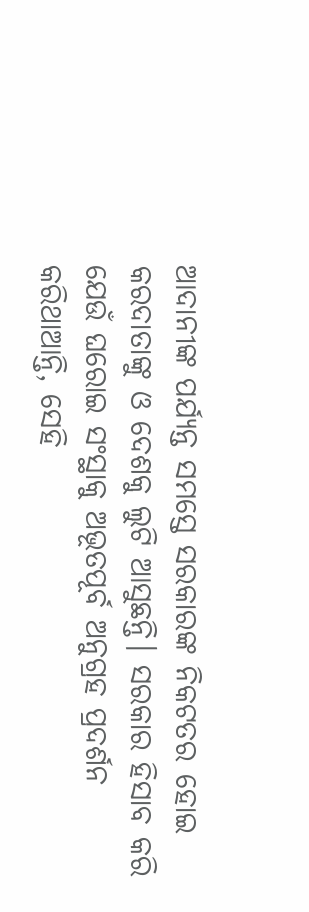ଆଦାନୀଙ୍କ ପର୍ଯ୍ୟନ୍ତ ସମସ୍ତେ ସରକାରଙ୍କ ନିକଟତର ହୋଇ କରଦାତାଙ୍କୁ ଓ ଦେଶକୁ ଲୁଟି ଆସୁଛନ୍ତି। ସରକାର ହିସାବ କରି ଯେଉଁ ଘରୋଇ ସଂସ୍ଥାକୁ ଅଭୂତପୂର୍ବ ଅନୁଗ୍ରହ ପ୍ରଦର୍ଶନ କରିଥାଆନ୍ତି, ସେହି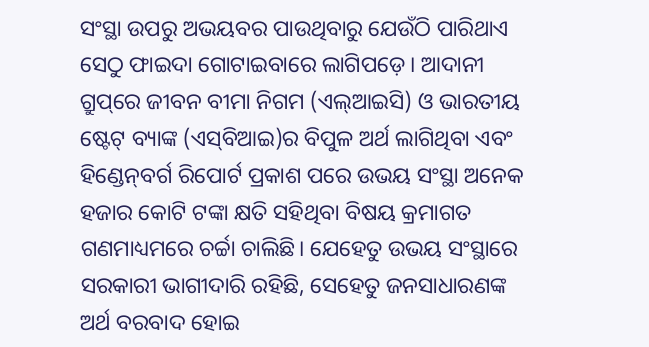ସଂସ୍ଥା ଉପରୁ ଅଭୟବର ପାଉଥିବାରୁ ଯେଉଁଠି ପାରିଥାଏ ସେଠୁ ଫାଇଦା ଗୋଟାଇବାରେ ଲାଗିପଡ଼େ। ଆଦାନୀ ଗ୍ରୁପ୍‌ରେ ଜୀବନ ବୀମା ନିଗମ (ଏଲ୍‌ଆଇସି) ଓ ଭାରତୀୟ ଷ୍ଟେଟ୍‌ ବ୍ୟାଙ୍କ (ଏସ୍‌ବିଆଇ)ର ବିପୁଳ ଅର୍ଥ ଲାଗିଥିବା ଏବଂ ହିଣ୍ଡେନ୍‌ବର୍ଗ ରିପୋର୍ଟ ପ୍ରକାଶ ପରେ ଉଭୟ ସଂସ୍ଥା ଅନେକ ହଜାର କୋଟି ଟଙ୍କା କ୍ଷତି ସହିଥିବା ବିଷୟ କ୍ରମାଗତ ଗଣମାଧ୍ୟମରେ ଚର୍ଚ୍ଚା ଚାଲିଛି। ଯେହେତୁ ଉଭୟ ସଂସ୍ଥାରେ ସରକାରୀ ଭାଗୀଦାରି ରହିଛି, ସେହେତୁ ଜନସାଧାରଣଙ୍କ ଅର୍ଥ ବରବାଦ ହୋଇ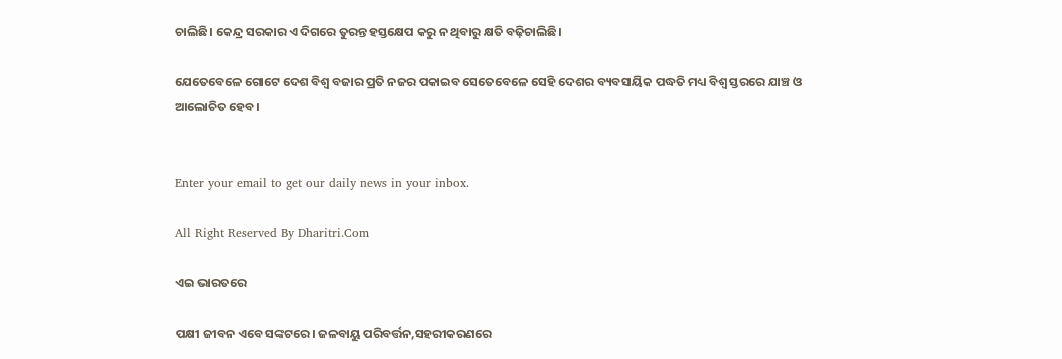ଚାଲିଛି। କେନ୍ଦ୍ର ସରକାର ଏ ଦିଗରେ ତୁରନ୍ତ ହସ୍ତକ୍ଷେପ କରୁ ନ ଥିବାରୁ କ୍ଷତି ବଢ଼ିଚାଲିଛି।

ଯେତେବେଳେ ଗୋଟେ ଦେଶ ବିଶ୍ୱ ବଜାର ପ୍ରତି ନଜର ପକାଇବ ସେତେବେଳେ ସେହି ଦେଶର ବ୍ୟବସାୟିକ ପଦ୍ଧତି ମଧ୍ୟ ବିଶ୍ୱ ସ୍ତରରେ ଯାଞ୍ଚ ଓ ଆଲୋଚିତ ହେବ।


Enter your email to get our daily news in your inbox.

All Right Reserved By Dharitri.Com

ଏଇ ଭାରତରେ

ପକ୍ଷୀ ଜୀବନ ଏବେ ସଙ୍କଟରେ। ଜଳବାୟୁ ପରିବର୍ତ୍ତନ,ସହରୀକରଣରେ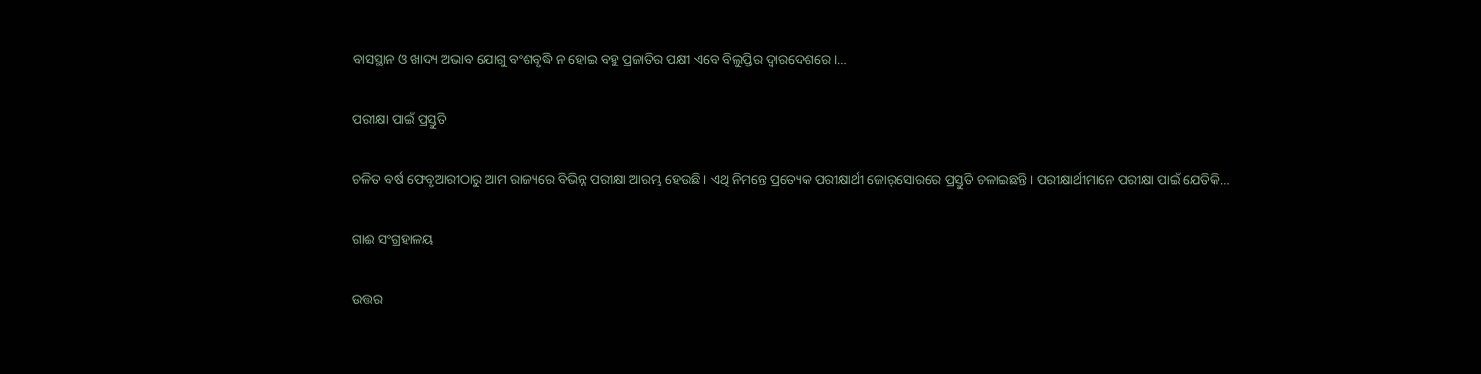ବାସସ୍ଥାନ ଓ ଖାଦ୍ୟ ଅଭାବ ଯୋଗୁ ବଂଶବୃଦ୍ଧି ନ ହୋଇ ବହୁ ପ୍ରଜାତିର ପକ୍ଷୀ ଏବେ ବିଲୁପ୍ତିର ଦ୍ୱାରଦେଶରେ।…

ପରୀକ୍ଷା ପାଇଁ ପ୍ରସ୍ତୁତି

ଚଳିତ ବର୍ଷ ଫେବୃଆରୀଠାରୁ ଆମ ରାଜ୍ୟରେ ବିଭିନ୍ନ ପରୀକ୍ଷା ଆରମ୍ଭ ହେଉଛି। ଏଥି ନିମନ୍ତେ ପ୍ରତ୍ୟେକ ପରୀକ୍ଷାର୍ଥୀ ଜୋର୍‌ସୋରରେ ପ୍ରସ୍ତୁତି ଚଳାଇଛନ୍ତି। ପରୀକ୍ଷାର୍ଥୀମାନେ ପରୀକ୍ଷା ପାଇଁ ଯେତିକି…

ଗାଈ ସଂଗ୍ରହାଳୟ

ଉତ୍ତର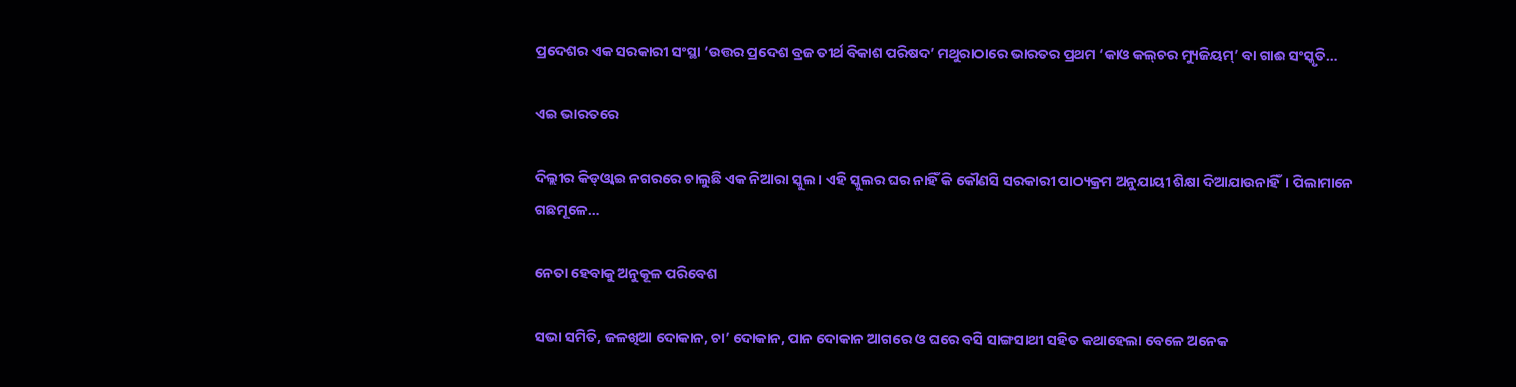ପ୍ରଦେଶର ଏକ ସରକାରୀ ସଂସ୍ଥା ‘ଉତ୍ତର ପ୍ରଦେଶ ବ୍ରଜ ତୀର୍ଥ ବିକାଶ ପରିଷଦ’ ମଥୁରାଠାରେ ଭାରତର ପ୍ରଥମ ‘କାଓ କଲ୍‌ଚର ମ୍ୟୁଜିୟମ୍‌’ ବା ଗାଈ ସଂସ୍କୃତି…

ଏଇ ଭାରତରେ

ଦିଲ୍ଲୀର କିଡ୍‌ଓ୍ବାଇ ନଗରରେ ଚାଲୁଛି ଏକ ନିଆରା ସ୍କୁଲ। ଏହି ସ୍କୁଲର ଘର ନାହିଁ କି କୌଣସି ସରକାରୀ ପାଠ୍ୟକ୍ରମ ଅନୁଯାୟୀ ଶିକ୍ଷା ଦିଆଯାଉନାହିଁ। ପିଲାମାନେ ଗଛମୂଳେ…

ନେତା ହେବାକୁ ଅନୁକୂଳ ପରିବେଶ

ସଭା ସମିତି, ଜଳଖିଆ ଦୋକାନ, ଚା’ ଦୋକାନ, ପାନ ଦୋକାନ ଆଗରେ ଓ ଘରେ ବସି ସାଙ୍ଗସାଥୀ ସହିତ କଥାହେଲା ବେଳେ ଅନେକ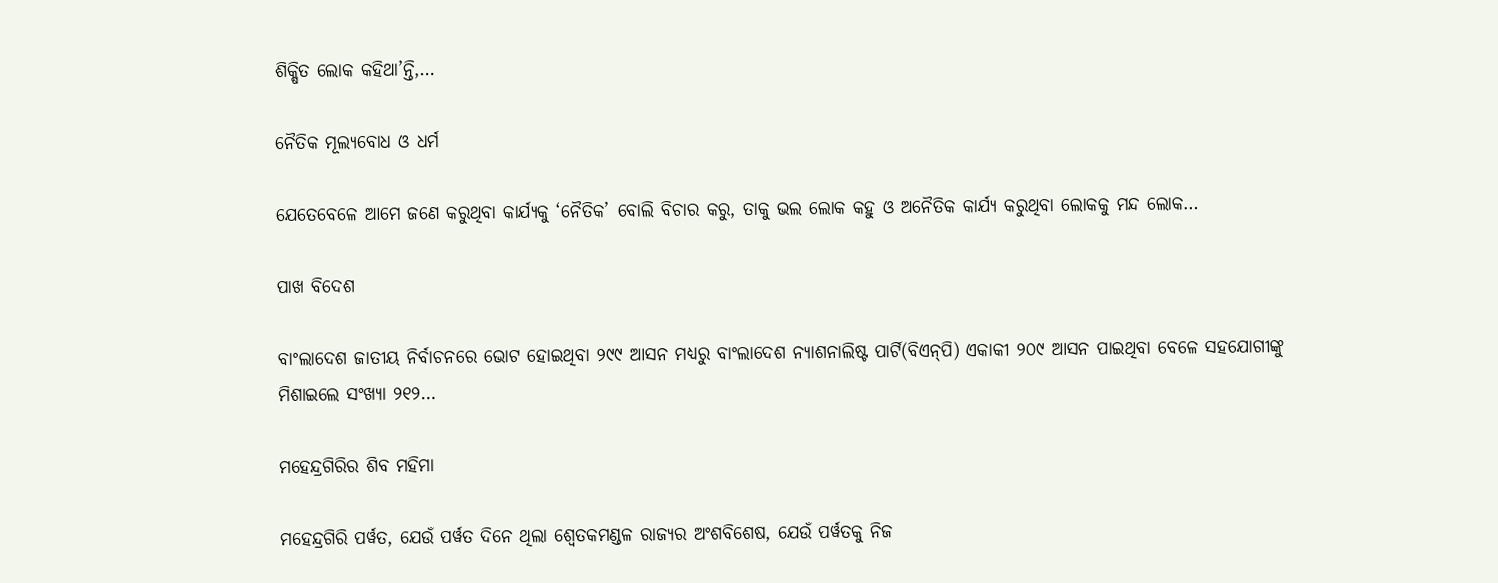ଶିକ୍ଷିତ ଲୋକ କହିଥା’ନ୍ତି,…

ନୈତିକ ମୂଲ୍ୟବୋଧ ଓ ଧର୍ମ

ଯେତେବେଳେ ଆମେ ଜଣେ କରୁଥିବା କାର୍ଯ୍ୟକୁ ‘ନୈତିକ’ ବୋଲି ବିଚାର କରୁ, ତାକୁ ଭଲ ଲୋକ କହୁ ଓ ଅନୈତିକ କାର୍ଯ୍ୟ କରୁଥିବା ଲୋକକୁ ମନ୍ଦ ଲୋକ…

ପାଖ ବିଦେଶ

ବାଂଲାଦେଶ ଜାତୀୟ ନିର୍ବାଚନରେ ଭୋଟ ହୋଇଥିବା ୨୯୯ ଆସନ ମଧ୍ୟରୁ ବାଂଲାଦେଶ ନ୍ୟାଶନାଲିଷ୍ଟ ପାର୍ଟି(ବିଏନ୍‌ପି) ଏକାକୀ ୨୦୯ ଆସନ ପାଇଥିବା ବେଳେ ସହଯୋଗୀଙ୍କୁ ମିଶାଇଲେ ସଂଖ୍ୟା ୨୧୨…

ମହେନ୍ଦ୍ରଗିରିର ଶିବ ମହିମା

ମହେନ୍ଦ୍ରଗିରି ପର୍ୱତ, ଯେଉଁ ପର୍ୱତ ଦିନେ ଥିଲା ଶ୍ୱେତକମଣ୍ଡଳ ରାଜ୍ୟର ଅଂଶବିଶେଷ, ଯେଉଁ ପର୍ୱତକୁ ନିଜ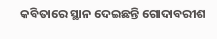କବିତାରେ ସ୍ଥାନ ଦେଇଛନ୍ତି ଗୋଦାବରୀଶ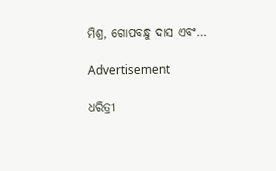ମିଶ୍ର, ଗୋପବନ୍ଧୁ ଦାସ ଏବଂ…

Advertisement

ଧରିତ୍ରୀ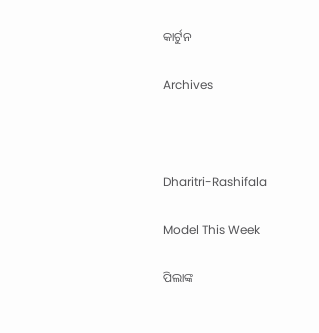କାର୍ଟୁନ

Archives



Dharitri-Rashifala

Model This Week

ପିଲାଙ୍କ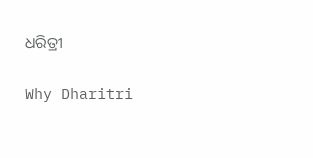ଧରିତ୍ରୀ

Why Dharitri